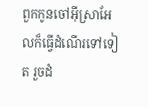ពួកកូនចៅអ៊ីស្រាអែលក៏ធ្វើដំណើរទៅទៀត រួចដំ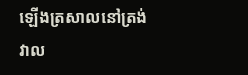ឡើងត្រសាលនៅត្រង់វាល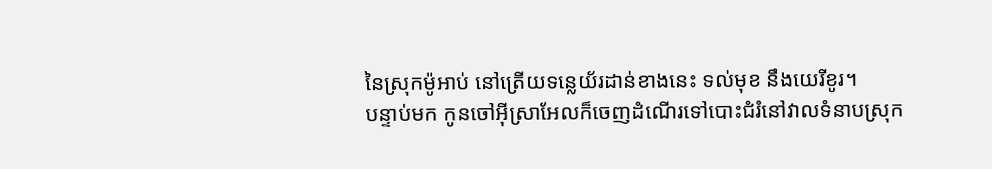នៃស្រុកម៉ូអាប់ នៅត្រើយទន្លេយ័រដាន់ខាងនេះ ទល់មុខ នឹងយេរីខូរ។
បន្ទាប់មក កូនចៅអ៊ីស្រាអែលក៏ចេញដំណើរទៅបោះជំរំនៅវាលទំនាបស្រុក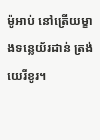ម៉ូអាប់ នៅត្រើយម្ខាងទន្លេយ័រដាន់ ត្រង់យេរីខូរ។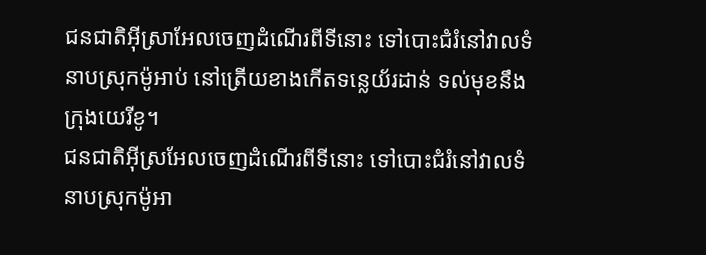ជនជាតិអ៊ីស្រាអែលចេញដំណើរពីទីនោះ ទៅបោះជំរំនៅវាលទំនាបស្រុកម៉ូអាប់ នៅត្រើយខាងកើតទន្លេយ័រដាន់ ទល់មុខនឹងក្រុងយេរីខូ។
ជនជាតិអ៊ីស្រអែលចេញដំណើរពីទីនោះ ទៅបោះជំរំនៅវាលទំនាបស្រុកម៉ូអា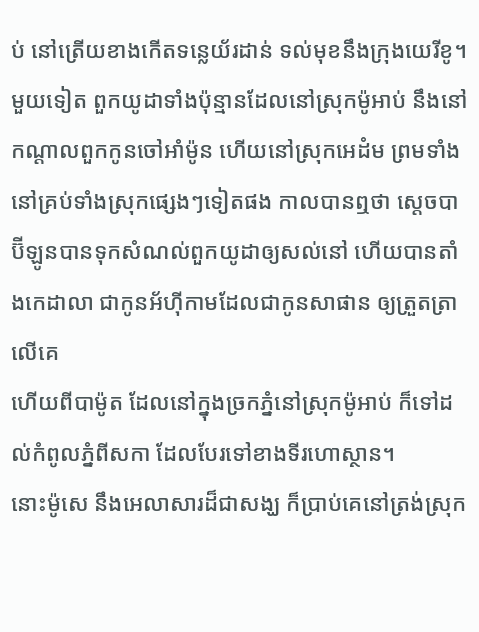ប់ នៅត្រើយខាងកើតទន្លេយ័រដាន់ ទល់មុខនឹងក្រុងយេរីខូ។
មួយទៀត ពួកយូដាទាំងប៉ុន្មានដែលនៅស្រុកម៉ូអាប់ នឹងនៅកណ្តាលពួកកូនចៅអាំម៉ូន ហើយនៅស្រុកអេដំម ព្រមទាំងនៅគ្រប់ទាំងស្រុកផ្សេងៗទៀតផង កាលបានឮថា ស្តេចបាប៊ីឡូនបានទុកសំណល់ពួកយូដាឲ្យសល់នៅ ហើយបានតាំងកេដាលា ជាកូនអ័ហ៊ីកាមដែលជាកូនសាផាន ឲ្យត្រួតត្រាលើគេ
ហើយពីបាម៉ូត ដែលនៅក្នុងច្រកភ្នំនៅស្រុកម៉ូអាប់ ក៏ទៅដល់កំពូលភ្នំពីសកា ដែលបែរទៅខាងទីរហោស្ថាន។
នោះម៉ូសេ នឹងអេលាសារដ៏ជាសង្ឃ ក៏ប្រាប់គេនៅត្រង់ស្រុក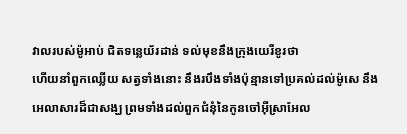វាលរបស់ម៉ូអាប់ ជិតទន្លេយ័រដាន់ ទល់មុខនឹងក្រុងយេរីខូរថា
ហើយនាំពួកឈ្លើយ សត្វទាំងនោះ នឹងរបឹងទាំងប៉ុន្មានទៅប្រគល់ដល់ម៉ូសេ នឹងអេលាសារដ៏ជាសង្ឃ ព្រមទាំងដល់ពួកជំនុំនៃកូនចៅអ៊ីស្រាអែល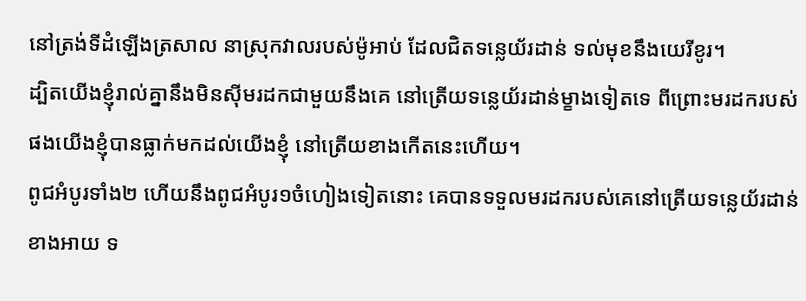នៅត្រង់ទីដំឡើងត្រសាល នាស្រុកវាលរបស់ម៉ូអាប់ ដែលជិតទន្លេយ័រដាន់ ទល់មុខនឹងយេរីខូរ។
ដ្បិតយើងខ្ញុំរាល់គ្នានឹងមិនស៊ីមរដកជាមួយនឹងគេ នៅត្រើយទន្លេយ័រដាន់ម្ខាងទៀតទេ ពីព្រោះមរដករបស់ផងយើងខ្ញុំបានធ្លាក់មកដល់យើងខ្ញុំ នៅត្រើយខាងកើតនេះហើយ។
ពូជអំបូរទាំង២ ហើយនឹងពូជអំបូរ១ចំហៀងទៀតនោះ គេបានទទួលមរដករបស់គេនៅត្រើយទន្លេយ័រដាន់ខាងអាយ ទ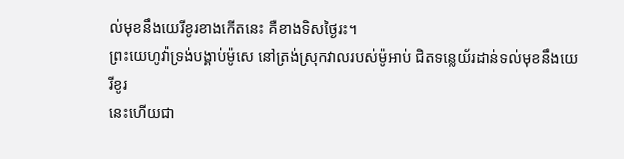ល់មុខនឹងយេរីខូរខាងកើតនេះ គឺខាងទិសថ្ងៃរះ។
ព្រះយេហូវ៉ាទ្រង់បង្គាប់ម៉ូសេ នៅត្រង់ស្រុកវាលរបស់ម៉ូអាប់ ជិតទន្លេយ័រដាន់ទល់មុខនឹងយេរីខូរ
នេះហើយជា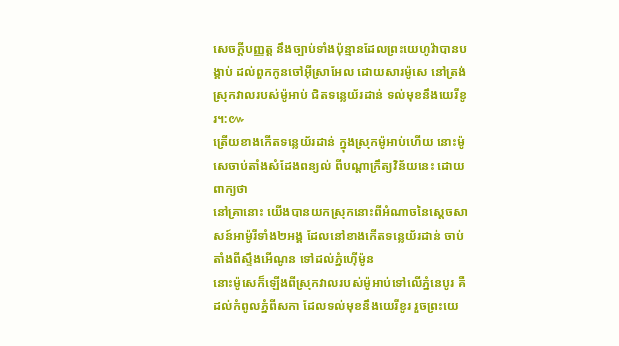សេចក្ដីបញ្ញត្ត នឹងច្បាប់ទាំងប៉ុន្មានដែលព្រះយេហូវ៉ាបានបង្គាប់ ដល់ពួកកូនចៅអ៊ីស្រាអែល ដោយសារម៉ូសេ នៅត្រង់ស្រុកវាលរបស់ម៉ូអាប់ ជិតទន្លេយ័រដាន់ ទល់មុខនឹងយេរីខូរ។:៚
ត្រើយខាងកើតទន្លេយ័រដាន់ ក្នុងស្រុកម៉ូអាប់ហើយ នោះម៉ូសេចាប់តាំងសំដែងពន្យល់ ពីបណ្តាក្រឹត្យវិន័យនេះ ដោយពាក្យថា
នៅគ្រានោះ យើងបានយកស្រុកនោះពីអំណាចនៃស្តេចសាសន៍អាម៉ូរីទាំង២អង្គ ដែលនៅខាងកើតទន្លេយ័រដាន់ ចាប់តាំងពីស្ទឹងអើណូន ទៅដល់ភ្នំហ៊ើម៉ូន
នោះម៉ូសេក៏ឡើងពីស្រុកវាលរបស់ម៉ូអាប់ទៅលើភ្នំនេបូរ គឺដល់កំពូលភ្នំពីសកា ដែលទល់មុខនឹងយេរីខូរ រួចព្រះយេ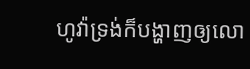ហូវ៉ាទ្រង់ក៏បង្ហាញឲ្យលោ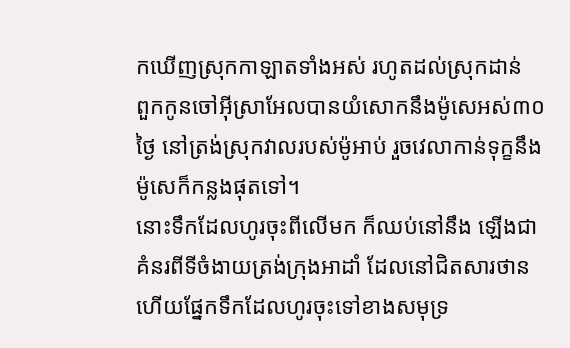កឃើញស្រុកកាឡាតទាំងអស់ រហូតដល់ស្រុកដាន់
ពួកកូនចៅអ៊ីស្រាអែលបានយំសោកនឹងម៉ូសេអស់៣០ថ្ងៃ នៅត្រង់ស្រុកវាលរបស់ម៉ូអាប់ រួចវេលាកាន់ទុក្ខនឹងម៉ូសេក៏កន្លងផុតទៅ។
នោះទឹកដែលហូរចុះពីលើមក ក៏ឈប់នៅនឹង ឡើងជាគំនរពីទីចំងាយត្រង់ក្រុងអាដាំ ដែលនៅជិតសារថាន ហើយផ្នែកទឹកដែលហូរចុះទៅខាងសមុទ្រ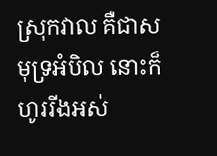ស្រុកវាល គឺជាសមុទ្រអំបិល នោះក៏ហូររីងអស់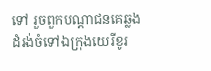ទៅ រួចពួកបណ្តាជនគេឆ្លងដំរង់ចំទៅឯក្រុងយេរីខូរ